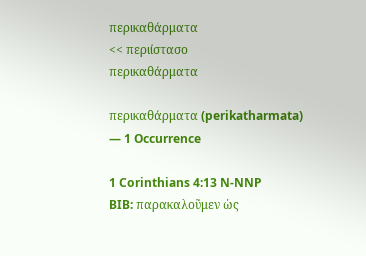περικαθάρματα
<< περιίστασο
περικαθάρματα

περικαθάρματα (perikatharmata) — 1 Occurrence

1 Corinthians 4:13 N-NNP
BIB: παρακαλοῦμεν ὡς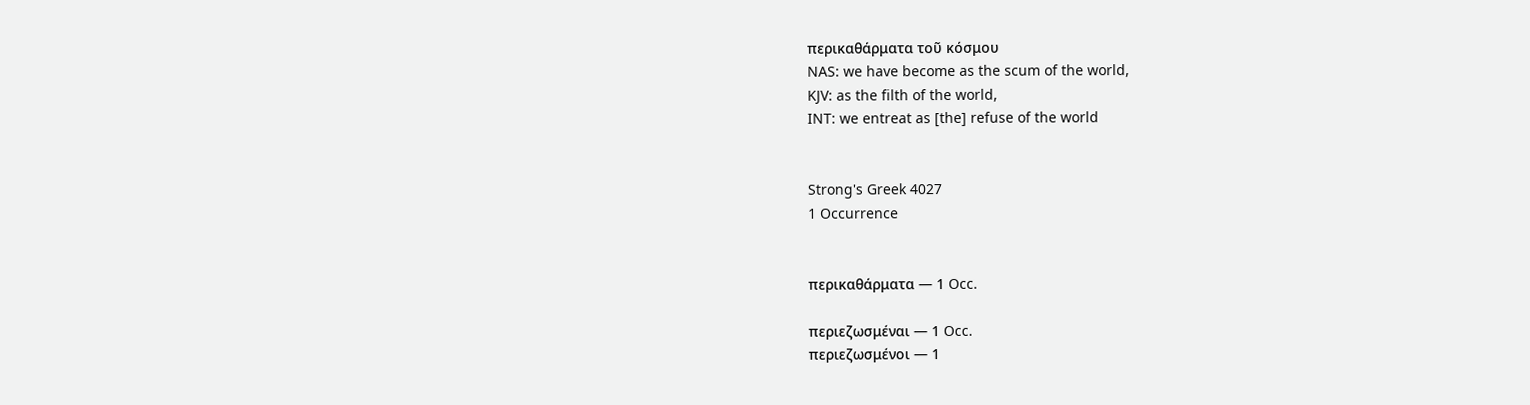περικαθάρματα τοῦ κόσμου
NAS: we have become as the scum of the world,
KJV: as the filth of the world,
INT: we entreat as [the] refuse of the world


Strong's Greek 4027
1 Occurrence


περικαθάρματα — 1 Occ.

περιεζωσμέναι — 1 Occ.
περιεζωσμένοι — 1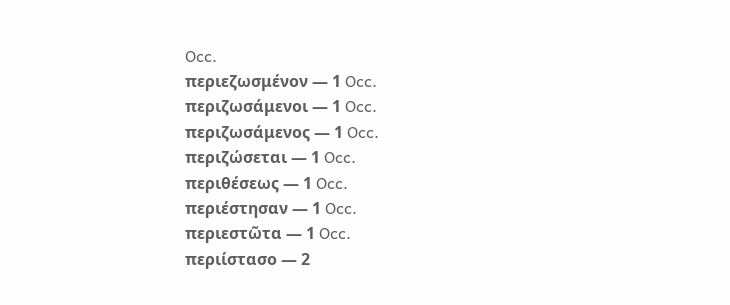Occ.
περιεζωσμένον — 1 Occ.
περιζωσάμενοι — 1 Occ.
περιζωσάμενος — 1 Occ.
περιζώσεται — 1 Occ.
περιθέσεως — 1 Occ.
περιέστησαν — 1 Occ.
περιεστῶτα — 1 Occ.
περιίστασο — 2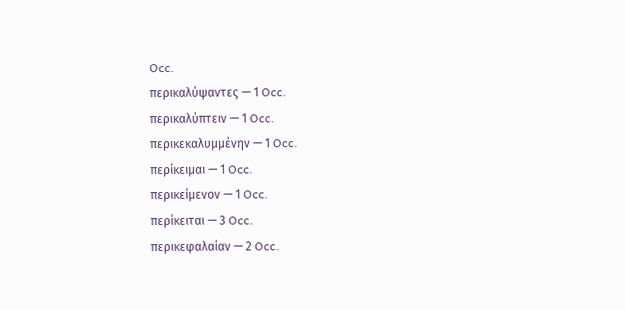Occ.
περικαλύψαντες — 1 Occ.
περικαλύπτειν — 1 Occ.
περικεκαλυμμένην — 1 Occ.
περίκειμαι — 1 Occ.
περικείμενον — 1 Occ.
περίκειται — 3 Occ.
περικεφαλαίαν — 2 Occ.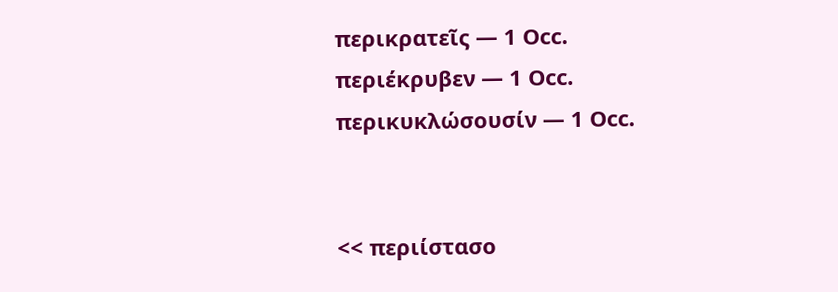περικρατεῖς — 1 Occ.
περιέκρυβεν — 1 Occ.
περικυκλώσουσίν — 1 Occ.


<< περιίστασο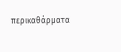περικαθάρματα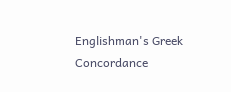Englishman's Greek Concordance